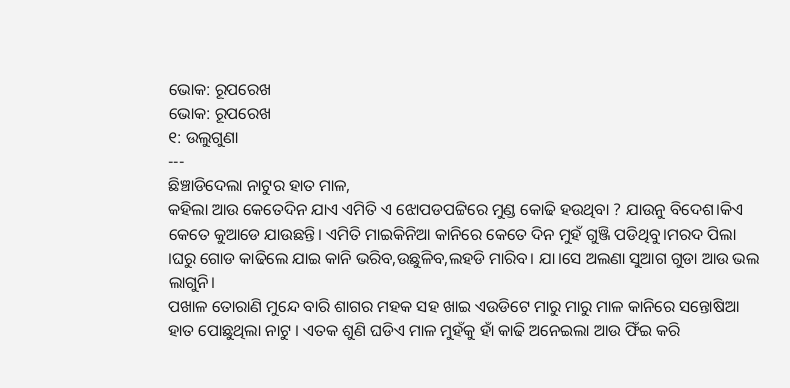ଭୋକ: ରୂପରେଖ
ଭୋକ: ରୂପରେଖ
୧: ଉଲୁଗୁଣା
---
ଛିଞ୍ଚାଡିଦେଲା ନାଟୁର ହାତ ମାଳ,
କହିଲା ଆଉ କେତେଦିନ ଯାଏ ଏମିତି ଏ ଝୋପଡପଟ୍ଟିରେ ମୁଣ୍ଡ କୋଢି ହଉଥିବା ? ଯାଉନୁ ବିଦେଶ।କିଏ କେତେ କୁଆଡେ ଯାଉଛନ୍ତି। ଏମିତି ମାଇକିନିଆ କାନିରେ କେତେ ଦିନ ମୁହଁ ଗୁଞ୍ଜି ପଡିଥିବୁ।ମରଦ ପିଲା ।ଘରୁ ଗୋଡ କାଢିଲେ ଯାଇ କାନି ଭରିବ,ଉଛୁଳିବ,ଲହଡି ମାରିବ। ଯା।ସେ ଅଲଣା ସୁଆଗ ଗୁଡା ଆଉ ଭଲ ଲାଗୁନି।
ପଖାଳ ତୋରାଣି ମୁନ୍ଦେ ବାରି ଶାଗର ମହକ ସହ ଖାଇ ଏଉଡିଟେ ମାରୁ ମାରୁ ମାଳ କାନିରେ ସନ୍ତୋଷିଆ ହାତ ପୋଛୁଥିଲା ନାଟୁ । ଏତକ ଶୁଣି ଘଡିଏ ମାଳ ମୁହଁକୁ ହାଁ କାଢି ଅନେଇଲା ଆଉ ଫିଁଇ କରି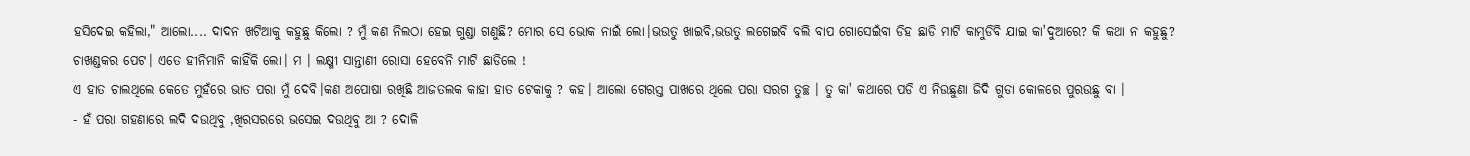ହସିଦେଇ କହିଲା," ଆଲୋ.... ଦାଦନ ଖଟିଆକୁ କହୁଛୁ କିଲୋ ? ମୁଁ କଣ ନିଲଠା ହେଇ ଗୁଣ୍ଡା ଗଣୁଛି? ମୋର ସେ ଭୋକ ନାଇଁ ଲୋ।ଭଉତୁ ଖାଇବି,ଭଉତୁ ଲଗେଇବି ବଲି ବାପ ଗୋସେଇଁବା ଡିହ ଛାଡି ମାଟି କାମୁଡିବି ଯାଇ କା'ଦୁଆରେ? କି କଥା ନ କହୁଛୁ? ଚାଖଣ୍ଡକର ପେଟ। ଏତେ ହୀନିମାନି କାହିଁକି ଲୋ। ମ । ଲକ୍ଷ୍ମୀ ସାନ୍ତାଣୀ ରୋସା ହେବେନି ମାଟି ଛାଡିଲେ !
ଏ ହାତ ଚାଲଥିଲେ କେତେ ମୁହଁରେ ଭାତ ପରା ମୁଁ ଦେବି।କଣ ଅପୋଷା ରଖିଛି ଆଜତଲକ କାହା ହାତ ଟେକାକୁ ? କହ। ଆଲୋ ଗେରସ୍ତ ପାଖରେ ଥିଲେ ପରା ସରଗ ତୁଚ୍ଛ । ତୁ କା' କଥାରେ ପଡି ଏ ନିଉଛୁଣା ଜିଦି ଗୁଡା କୋଳରେ ପୁରଉଛୁ ବା ।
- ହଁ ପରା ଗହଣାରେ ଲଦି ଦଉଥିବୁ ,ଖିରସରରେ ଭସେଇ ଦଉଥିବୁ ଆ ? ଦୋଳି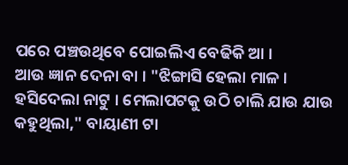ପରେ ପଞ୍ଚଉଥିବେ ପୋଇଲିଏ ବେଢିକି ଆ ।
ଆଉ ଜ୍ଞାନ ଦେନା ବା । "ଝିଙ୍ଗାସି ହେଲା ମାଳ ।
ହସିଦେଲା ନାଟୁ । ମେଲାପଟକୁ ଉଠି ଚାଲି ଯାଉ ଯାଉ କହୁଥିଲା," ବାୟାଣୀ ଟା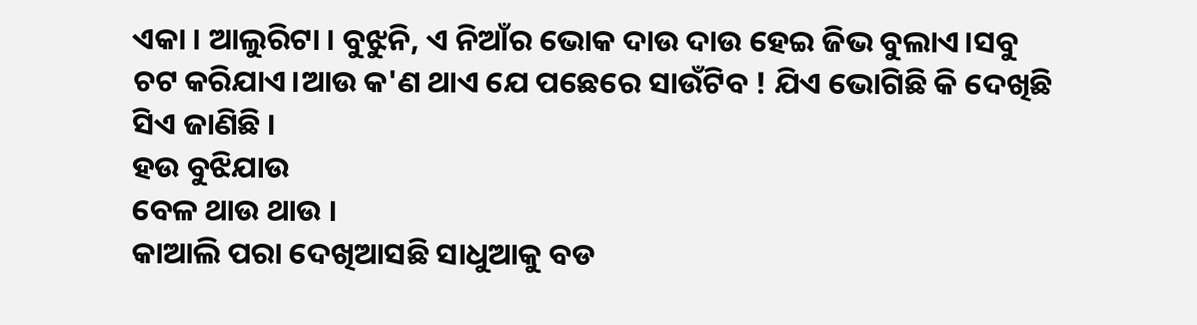ଏକା । ଆଲୁରିଟା । ବୁଝୁନି, ଏ ନିଆଁର ଭୋକ ଦାଉ ଦାଉ ହେଇ ଜିଭ ବୁଲାଏ।ସବୁ ଚଟ କରିଯାଏ।ଆଉ କ'ଣ ଥାଏ ଯେ ପଛେରେ ସାଉଁଟିବ ! ଯିଏ ଭୋଗିଛି କି ଦେଖିଛି ସିଏ ଜାଣିଛି ।
ହଉ ବୁଝିଯାଉ
ବେଳ ଥାଉ ଥାଉ ।
କାଆଲି ପରା ଦେଖିଆସଛି ସାଧୁଆକୁ ବଡ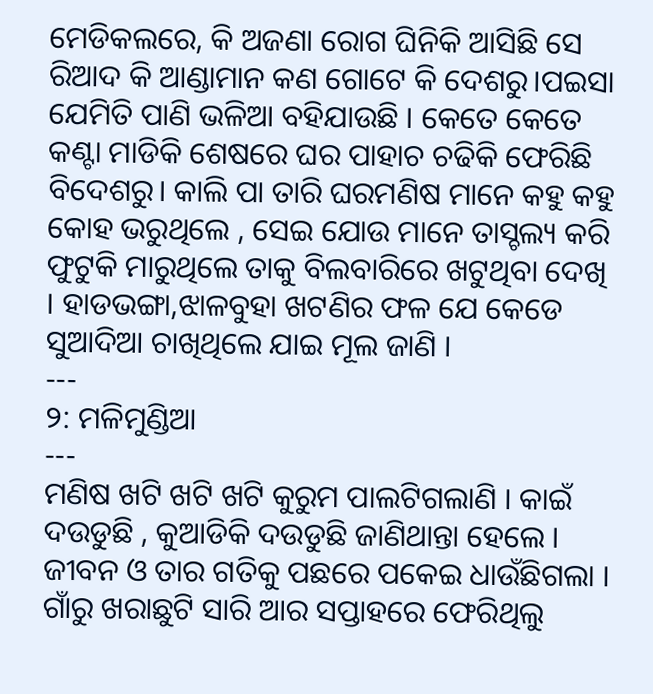ମେଡିକଲରେ, କି ଅଜଣା ରୋଗ ଘିନିକି ଆସିଛି ସେ ରିଆଦ କି ଆଣ୍ଡାମାନ କଣ ଗୋଟେ କି ଦେଶରୁ।ପଇସା ଯେମିତି ପାଣି ଭଳିଆ ବହିଯାଉଛି । କେତେ କେତେ କଣ୍ଟା ମାଡିକି ଶେଷରେ ଘର ପାହାଚ ଚଢିକି ଫେରିଛି ବିଦେଶରୁ। କାଲି ପା ତାରି ଘରମଣିଷ ମାନେ କହୁ କହୁ କୋହ ଭରୁଥିଲେ , ସେଇ ଯୋଉ ମାନେ ତାସ୍ଚଲ୍ୟ କରି ଫୁଟୁକି ମାରୁଥିଲେ ତାକୁ ବିଲବାରିରେ ଖଟୁଥିବା ଦେଖି । ହାଡଭଙ୍ଗା,ଝାଳବୁହା ଖଟଣିର ଫଳ ଯେ କେଡେ ସୁଆଦିଆ ଚାଖିଥିଲେ ଯାଇ ମୂଲ ଜାଣି ।
---
୨: ମଳିମୁଣ୍ଡିଆ
---
ମଣିଷ ଖଟି ଖଟି ଖଟି କୁରୁମ ପାଲଟିଗଲାଣି । କାଇଁ ଦଉଡୁଛି , କୁଆଡିକି ଦଉଡୁଛି ଜାଣିଥାନ୍ତା ହେଲେ । ଜୀବନ ଓ ତାର ଗତିକୁ ପଛରେ ପକେଇ ଧାଉଁଛିଗଲା ।
ଗାଁରୁ ଖରାଛୁଟି ସାରି ଆର ସପ୍ତାହରେ ଫେରିଥିଲୁ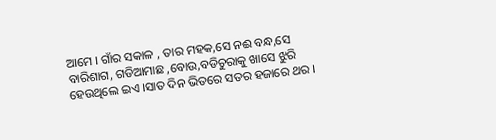ଆମେ । ଗାଁର ସକାଳ , ତାର ମହକ,ସେ ନଈ ବନ୍ଧ,ସେ ବାରିଶାଗ, ଗଡିଆମାଛ ,ବୋଉ,ବଡିଚୁରାକୁ ଖାସେ ଝୁରି ହେଉଥିଲେ ଇଏ ।ସାତ ଦିନ ଭିତରେ ସତର ହଜାରେ ଥର ।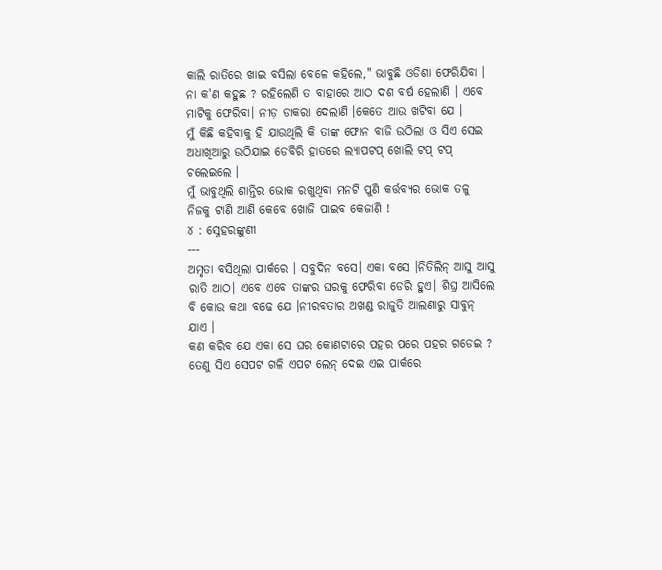କାଲି ରାତିରେ ଖାଇ ବସିଲା ବେଳେ କହିଲେ," ଭାବୁଛି ଓଡିଶା ଫେରିଯିବା । ନା କ'ଣ କହୁଛ ? ରହିଲେଣି ତ ବାହାରେ ଆଠ ଦଶ ବର୍ଷ ହେଲାଣି । ଏବେ ମାଟିକୁ ଫେରିବା। ନୀଡ଼ ଡାକରା ଦେଲାଣି ।କେତେ ଆଉ ଖଟିବା ଯେ ।
ମୁଁ କିଛି କହିବାକୁ ହି ଯାଉଥିଲି କି ତାଙ୍କ ଫୋନ ବାଜି ଉଠିଲା ଓ ସିଏ ସେଇ ଅଧାଖିଆରୁ ଉଠିଯାଇ ଡେବିରି ହାତରେ ଲ୍ୟାପଟପ୍ ଖୋଲି ଟପ୍ ଟପ୍ ଚଲେଇଲେ ।
ମୁଁ ଭାବୁଥିଲି ଶାନ୍ତିର ଭୋକ ରଖୁଥିବା ମନଟି ପୁଣି କର୍ତ୍ତବ୍ୟର ଭୋକ ତଳୁ ନିଜକୁ ଟାଣି ଆଣି କେବେ ଖୋଜି ପାଇବ କେଜାଣି !
୪ : ସ୍ନେହରଙ୍କୁଣୀ
---
ଅମୃତା ବସିଥିଲା ପାର୍କରେ । ସବୁଦିନ ବସେ। ଏକା ବସେ ।ନିତିଲିନ୍ ଆସୁ ଆସୁ ରାତି ଆଠ। ଏବେ ଏବେ ତାଙ୍କର ଘରକୁ ଫେରିବା ଡେରି ହୁଏ। ଶିଘ୍ର ଆସିଲେ ବି କୋଉ କଥା ବଢେ ଯେ ।ନୀରବତାର ଅଖଣ୍ଡ ରାଜୁତି ଆଲଣାରୁ ସାବୁନ୍ ଯାଏ ।
କଣ କରିବ ଯେ ଏକା ସେ ଘର କୋଣଟାରେ ପହର ପରେ ପହର ଗଡେଇ ? ତେଣୁ ସିଏ ସେପଟ ଗଳି ଏପଟ ଲେନ୍ ଦେଇ ଏଇ ପାର୍କରେ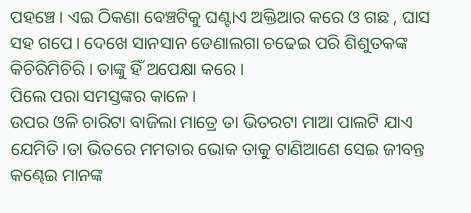ପହଞ୍ଚେ। ଏଇ ଠିକଣା ବେଞ୍ଚଟିକୁ ଘଣ୍ଟାଏ ଅକ୍ତିଆର କରେ ଓ ଗଛ , ଘାସ ସହ ଗପେ। ଦେଖେ ସାନସାନ ଡେଣାଲଗା ଚଢେଇ ପରି ଶିଶୁତକଙ୍କ କିଚିରିମିଚିରି । ତାଙ୍କୁ ହିଁ ଅପେକ୍ଷା କରେ।
ପିଲେ ପରା ସମସ୍ତଙ୍କର କାଳେ।
ଉପର ଓଳି ଚାରିଟା ବାଜିଲା ମାତ୍ରେ ତା ଭିତରଟା ମାଆ ପାଲଟି ଯାଏ ଯେମିତି।ତା ଭିତରେ ମମତାର ଭୋକ ତାକୁ ଟାଣିଆଣେ ସେଇ ଜୀବନ୍ତ କଣ୍ଢେଇ ମାନଙ୍କ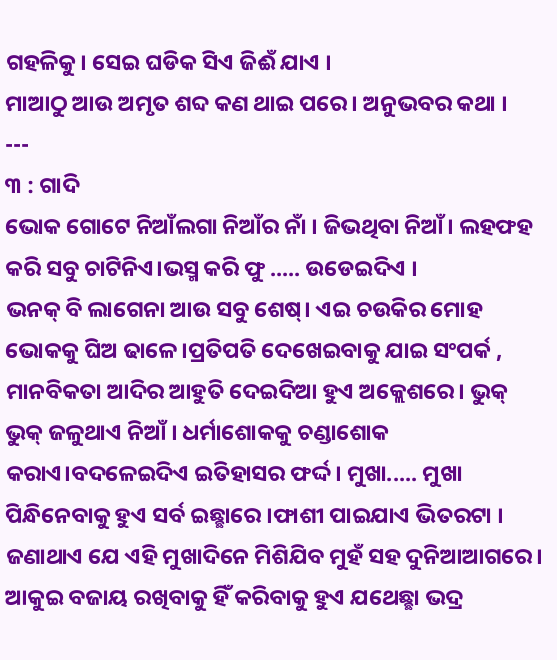ଗହଳିକୁ। ସେଇ ଘଡିକ ସିଏ ଜିଈଁ ଯାଏ ।
ମାଆଠୁ ଆଉ ଅମୃତ ଶବ୍ଦ କଣ ଥାଇ ପରେ। ଅନୁଭବର କଥା ।
---
୩ : ଗାଦି
ଭୋକ ଗୋଟେ ନିଆଁଲଗା ନିଆଁର ନାଁ । ଜିଭଥିବା ନିଆଁ। ଲହଫହ କରି ସବୁ ଚାଟିନିଏ।ଭସ୍ମ କରି ଫୁ ..... ଉଡେଇଦିଏ ।
ଭନକ୍ ବି ଲାଗେନା ଆଉ ସବୁ ଶେଷ୍। ଏଇ ଚଉକିର ମୋହ ଭୋକକୁ ଘିଅ ଢାଳେ।ପ୍ରତିପତି ଦେଖେଇବାକୁ ଯାଇ ସଂପର୍କ , ମାନବିକତା ଆଦିର ଆହୁତି ଦେଇଦିଆ ହୁଏ ଅକ୍ଲେଶରେ। ଭୁକ୍ ଭୁକ୍ ଜଳୁଥାଏ ନିଆଁ । ଧର୍ମାଶୋକକୁ ଚଣ୍ଡାଶୋକ କରାଏ।ବଦଳେଇଦିଏ ଇତିହାସର ଫର୍ଦ୍ଦ। ମୁଖା..... ମୁଖା ପିନ୍ଧିନେବାକୁ ହୁଏ ସର୍ବ ଇଛ୍ଛାରେ ।ଫାଶୀ ପାଇଯାଏ ଭିତରଟା ।
ଜଣାଥାଏ ଯେ ଏହି ମୁଖାଦିନେ ମିଶିଯିବ ମୁହଁ ସହ ଦୁନିଆଆଗରେ। ଆକୁଇ ବଜାୟ ରଖିବାକୁ ହିଁ କରିବାକୁ ହୁଏ ଯଥେଛ୍ଛା ଭଦ୍ର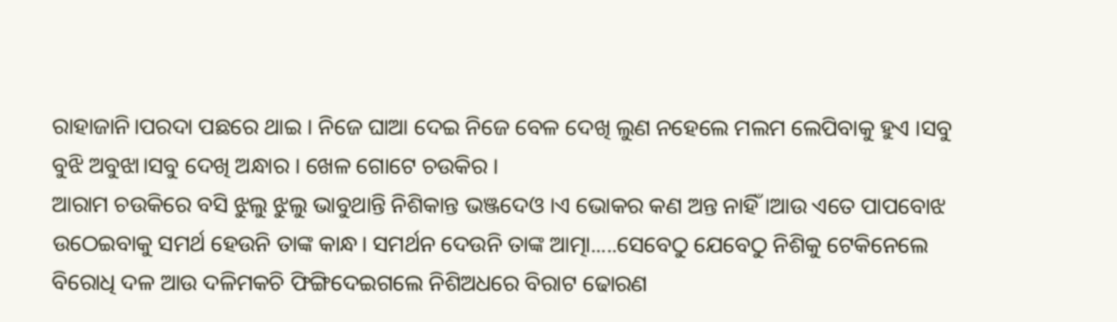ରାହାଜାନି।ପରଦା ପଛରେ ଥାଇ । ନିଜେ ଘାଆ ଦେଇ ନିଜେ ବେଳ ଦେଖି ଲୁଣ ନହେଲେ ମଲମ ଲେପିବାକୁ ହୁଏ ।ସବୁ ବୁଝି ଅବୁଝା।ସବୁ ଦେଖି ଅନ୍ଧାର । ଖେଳ ଗୋଟେ ଚଉକିର ।
ଆରାମ ଚଉକିରେ ବସି ଝୁଲୁ ଝୁଲୁ ଭାବୁଥାନ୍ତି ନିଶିକାନ୍ତ ଭଞ୍ଜଦେଓ ।ଏ ଭୋକର କଣ ଅନ୍ତ ନାହିଁ ।ଆଉ ଏତେ ପାପବୋଝ ଉଠେଇବାକୁ ସମର୍ଥ ହେଉନି ତାଙ୍କ କାନ୍ଧ। ସମର୍ଥନ ଦେଉନି ତାଙ୍କ ଆତ୍ମା.....ସେବେଠୁ ଯେବେଠୁ ନିଶିକୁ ଟେକିନେଲେ ବିରୋଧି ଦଳ ଆଉ ଦଳିମକଚି ଫିଙ୍ଗିଦେଇଗଲେ ନିଶିଅଧରେ ବିରାଟ ଢୋରଣ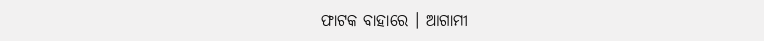ଫାଟକ ବାହାରେ । ଆଗାମୀ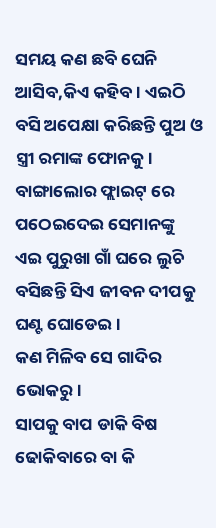ସମୟ କଣ ଛବି ଘେନି ଆସିବ,କିଏ କହିବ। ଏଇଠି ବସି ଅପେକ୍ଷା କରିଛନ୍ତି ପୁଅ ଓ ସ୍ତ୍ରୀ ରମାଙ୍କ ଫୋନକୁ। ବାଙ୍ଗାଲୋର ଫ୍ଲାଇଟ୍ ରେ ପଠେଇଦେଇ ସେମାନଙ୍କୁ ଏଇ ପୁରୁଖା ଗାଁ ଘରେ ଲୁଚି ବସିଛନ୍ତି ସିଏ ଜୀବନ ଦୀପକୁ ଘଣ୍ଟ ଘୋଡେଇ ।
କଣ ମିଳିବ ସେ ଗାଦିର ଭୋକରୁ।
ସାପକୁ ବାପ ଡାକି ବିଷ ଢୋକିବାରେ ବା କି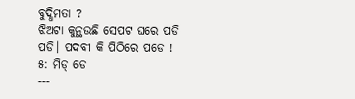ବୁଦ୍ଧିମତା ?
ଝିଅଟା କୁନ୍ଥଉଛି ସେପଟ ଘରେ ପଡି ପଡି। ପଦବୀ କି ପିଠିରେ ପଡେ !
୫: ମିଡ୍ ଡେ
---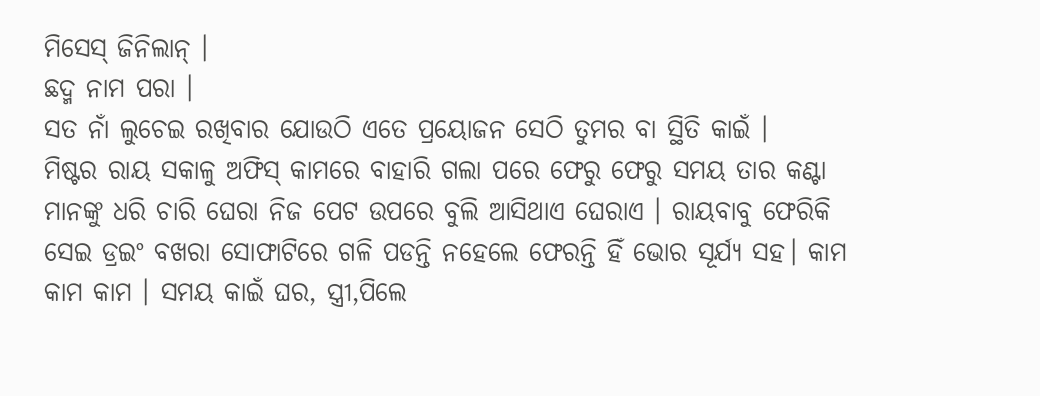ମିସେସ୍ ଜିନିଲାନ୍ ।
ଛଦ୍ମ ନାମ ପରା ।
ସତ ନାଁ ଲୁଚେଇ ରଖିବାର ଯୋଉଠି ଏତେ ପ୍ରୟୋଜନ ସେଠି ତୁମର ବା ସ୍ଥିତି କାଇଁ ।
ମିଷ୍ଟର ରାୟ ସକାଳୁ ଅଫିସ୍ କାମରେ ବାହାରି ଗଲା ପରେ ଫେରୁ ଫେରୁ ସମୟ ତାର କଣ୍ଟା ମାନଙ୍କୁ ଧରି ଚାରି ଘେରା ନିଜ ପେଟ ଉପରେ ବୁଲି ଆସିଥାଏ ଘେରାଏ । ରାୟବାବୁ ଫେରିକି ସେଇ ଡ୍ରଇଂ ବଖରା ସୋଫାଟିରେ ଗଳି ପଡନ୍ତି ନହେଲେ ଫେରନ୍ତି ହିଁ ଭୋର ସୂର୍ଯ୍ୟ ସହ। କାମ କାମ କାମ । ସମୟ କାଇଁ ଘର, ସ୍ତ୍ରୀ,ପିଲେ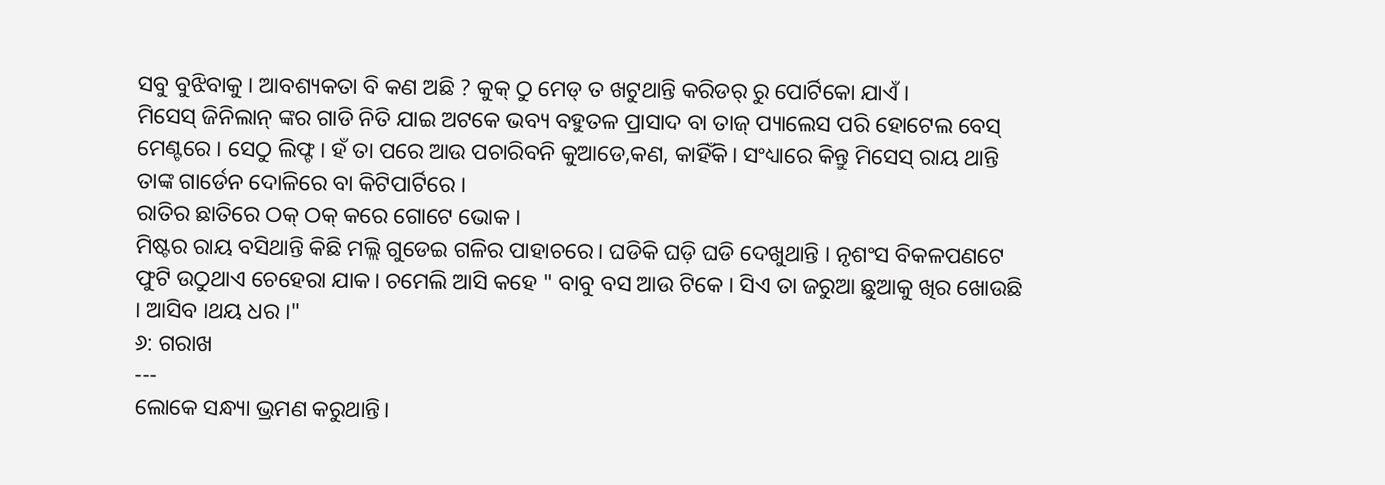ସବୁ ବୁଝିବାକୁ । ଆବଶ୍ୟକତା ବି କଣ ଅଛି ? କୁକ୍ ଠୁ ମେଡ୍ ତ ଖଟୁଥାନ୍ତି କରିଡର୍ ରୁ ପୋର୍ଟିକୋ ଯାଏଁ ।
ମିସେସ୍ ଜିନିଲାନ୍ ଙ୍କର ଗାଡି ନିତି ଯାଇ ଅଟକେ ଭବ୍ୟ ବହୁତଳ ପ୍ରାସାଦ ବା ତାଜ୍ ପ୍ୟାଲେସ ପରି ହୋଟେଲ ବେସ୍ ମେଣ୍ଟରେ । ସେଠୁ ଲିଫ୍ଟ। ହଁ ତା ପରେ ଆଉ ପଚାରିବନି କୁଆଡେ,କଣ, କାହିଁକି। ସଂଧ୍ୟାରେ କିନ୍ତୁ ମିସେସ୍ ରାୟ ଥାନ୍ତି ତାଙ୍କ ଗାର୍ଡେନ ଦୋଳିରେ ବା କିଟିପାର୍ଟିରେ ।
ରାତିର ଛାତିରେ ଠକ୍ ଠକ୍ କରେ ଗୋଟେ ଭୋକ ।
ମିଷ୍ଟର ରାୟ ବସିଥାନ୍ତି କିଛି ମଲ୍ଲି ଗୁଡେଇ ଗଳିର ପାହାଚରେ। ଘଡିକି ଘଡ଼ି ଘଡି ଦେଖୁଥାନ୍ତି । ନୃଶଂସ ବିକଳପଣଟେ ଫୁଟି ଉଠୁଥାଏ ଚେହେରା ଯାକ। ଚମେଲି ଆସି କହେ " ବାବୁ ବସ ଆଉ ଟିକେ । ସିଏ ତା ଜରୁଆ ଛୁଆକୁ ଖିର ଖୋଉଛି । ଆସିବ ।ଥୟ ଧର ।"
୬: ଗରାଖ
---
ଲୋକେ ସନ୍ଧ୍ୟା ଭ୍ରମଣ କରୁଥାନ୍ତି।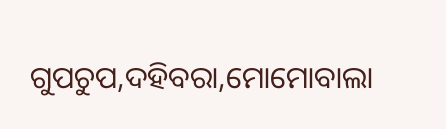ଗୁପଚୁପ,ଦହିବରା,ମୋମୋବାଲା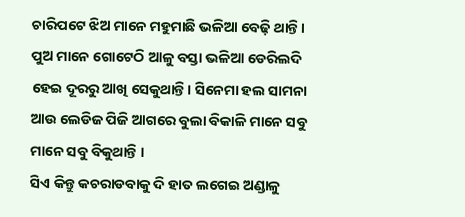ଚାରିପଟେ ଝିଅ ମାନେ ମହୁମାଛି ଭଳିଆ ବେଢ଼ି ଥାନ୍ତି । ପୁଅ ମାନେ ଗୋଟେଠି ଆଳୁ ବସ୍ତା ଭଳିଆ ଡେରିଲଦି ହେଇ ଦୂରରୁ ଆଖି ସେକୁଥାନ୍ତି। ସିନେମା ହଲ ସାମନା ଆଉ ଲେଡିଜ ପିଜି ଆଗରେ ବୁଲା ବିକାଳି ମାନେ ସବୁ ମାନେ ସବୁ ବିକୁଥାନ୍ତି ।
ସିଏ କିନ୍ତୁ କଚରାଡବାକୁ ଦି ହାତ ଲଗେଇ ଅଣ୍ଡାଳୁ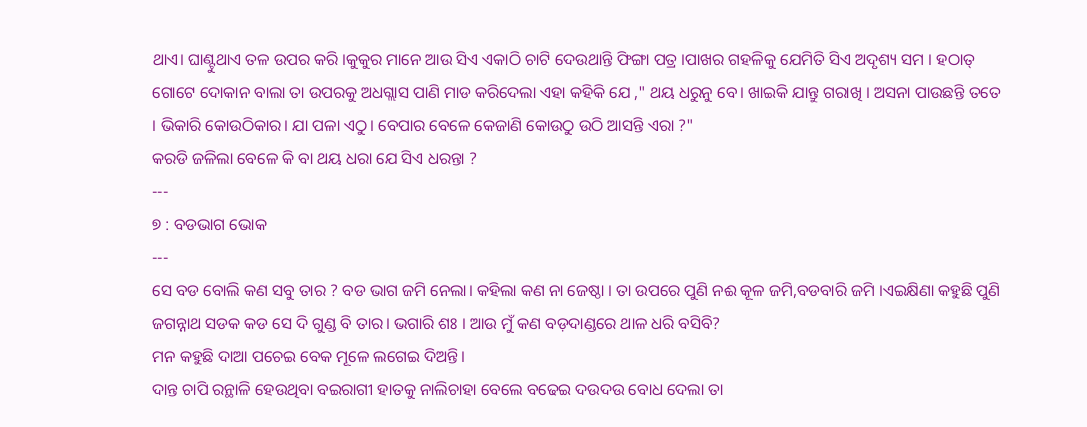ଥାଏ। ଘାଣ୍ଟୁଥାଏ ତଳ ଉପର କରି ।କୁକୁର ମାନେ ଆଉ ସିଏ ଏକାଠି ଚାଟି ଦେଉଥାନ୍ତି ଫିଙ୍ଗା ପତ୍ର ।ପାଖର ଗହଳିକୁ ଯେମିତି ସିଏ ଅଦୃଶ୍ୟ ସମ । ହଠାତ୍ ଗୋଟେ ଦୋକାନ ବାଲା ତା ଉପରକୁ ଅଧଗ୍ଲାସ ପାଣି ମାଡ କରିଦେଲା ଏହା କହିକି ଯେ ," ଥୟ ଧରୁନୁ ବେ। ଖାଇକି ଯାନ୍ତୁ ଗରାଖି । ଅସନା ପାଉଛନ୍ତି ତତେ । ଭିକାରି କୋଉଠିକାର। ଯା ପଳା ଏଠୁ। ବେପାର ବେଳେ କେଜାଣି କୋଉଠୁ ଉଠି ଆସନ୍ତି ଏରା ?"
କରଡି ଜଳିଲା ବେଳେ କି ବା ଥୟ ଧରା ଯେ ସିଏ ଧରନ୍ତା ?
---
୭ : ବଡଭାଗ ଭୋକ
---
ସେ ବଡ ବୋଲି କଣ ସବୁ ତାର ? ବଡ ଭାଗ ଜମି ନେଲା। କହିଲା କଣ ନା ଜେଷ୍ଠା । ତା ଉପରେ ପୁଣି ନଈ କୂଳ ଜମି,ବଡବାରି ଜମି ।ଏଇକ୍ଷିଣା କହୁଛି ପୁଣି ଜଗନ୍ନାଥ ସଡକ କଡ ସେ ଦି ଗୁଣ୍ଡ ବି ତାର। ଭଗାରି ଶଃ । ଆଉ ମୁଁ କଣ ବଡ଼ଦାଣ୍ଡରେ ଥାଳ ଧରି ବସିବି?
ମନ କହୁଛି ଦାଆ ପଚେଇ ବେକ ମୂଳେ ଲଗେଇ ଦିଅନ୍ତି।
ଦାନ୍ତ ଚାପି ରନ୍ଥାଳି ହେଉଥିବା ବଇରାଗୀ ହାତକୁ ନାଲିଚାହା ବେଲେ ବଢେଇ ଦଉଦଉ ବୋଧ ଦେଲା ତା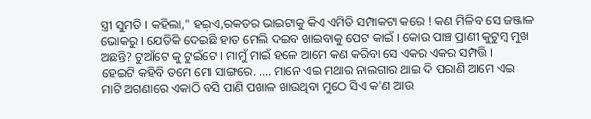ସ୍ତ୍ରୀ ସୁମତି । କହିଲା," ହଇ଼ଏ,ରକତର ଭାଇଟାକୁ କିଏ ଏମିତି ସମ୍ପାକଟା କରେ ! କଣ ମିଳିବ ସେ ଜଞ୍ଜାଳ ଭୋକରୁ । ଯେତିକି ଦେଇଛି ହାତ ମେଲି ଦଇବ ଖାଇବାକୁ ପେଟ କାଇଁ । କୋଉ ପାଞ୍ଚ ପ୍ରାଣୀ କୁଟୁମ୍ବ ମୁଖ ଅଛନ୍ତି? ଟୁଆଁଟେ କୁ ଟୁଇଁଟେ । ମାମୁଁ ମାଇଁ ହଳେ ଆମେ କଣ କରିବା ସେ ଏକର ଏକର ସମ୍ପତ୍ତି ।
ହେଇଟି କହିବି ତମେ ମୋ ସାଙ୍ଗରେ. .... ମାନେ ଏଇ ମଥାର ନାଲଗାର ଥାଇ ଦି ପରାଣି ଆମେ ଏଇ ମାଟି ଅଗଣାରେ ଏକାଠି ବସି ପାଣି ପଖାଳ ଖାଉଥିବା ମୁଠେ ସିଏ କ'ଣ ଆଉ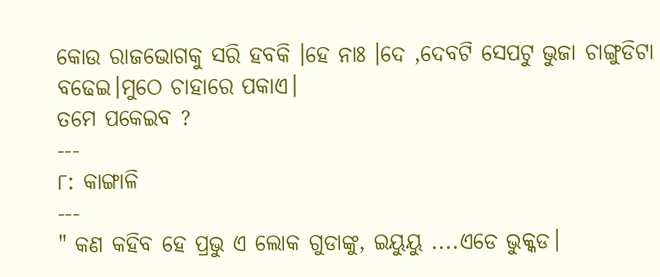କୋଉ ରାଜଭୋଗକୁ ସରି ହବକି ।ହେ ନାଃ ।ଦେ ,ଦେବଟି ସେପଟୁ ଭୁଜା ଚାଙ୍ଗୁଡିଟା ବଢେଇ।ମୁଠେ ଚାହାରେ ପକାଏ।
ତମେ ପକେଇବ ?
---
୮: କାଙ୍ଗାଳି
---
" କଣ କହିବ ହେ ପ୍ରଭୁ ଏ ଲୋକ ଗୁଡାଙ୍କୁ, ଇୟୁୟୁ ....ଏଡେ ଭୁକ୍କଡ।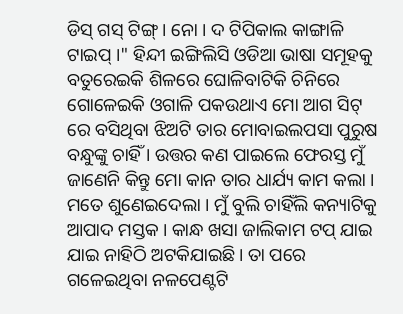ଡିସ୍ ଗସ୍ ଟିଙ୍ଗ୍ । ନୋ । ଦ ଟିପିକାଲ କାଙ୍ଗାଳି ଟାଇପ୍ ।" ହିନ୍ଦୀ ଇଙ୍ଗିଲିସି ଓଡିଆ ଭାଷା ସମୂହକୁ ବତୁରେଇକି ଶିଳରେ ଘୋଳିବାଟିକି ଚିନିରେ ଗୋଳେଇକି ଓଗାଳି ପକଉଥାଏ ମୋ ଆଗ ସିଟ୍ ରେ ବସିଥିବା ଝିଅଟି ତାର ମୋବାଇଲପସା ପୁରୁଷ ବନ୍ଧୁଙ୍କୁ ଚାହିଁ । ଉତ୍ତର କଣ ପାଇଲେ ଫେରସ୍ତ ମୁଁ ଜାଣେନି କିନ୍ତୁ ମୋ କାନ ତାର ଧାର୍ଯ୍ୟ କାମ କଲା । ମତେ ଶୁଣେଇଦେଲା । ମୁଁ ବୁଲି ଚାହିଁଲି କନ୍ୟାଟିକୁ ଆପାଦ ମସ୍ତକ । କାନ୍ଧ ଖସା ଜାଲିକାମ ଟପ୍ ଯାଇ ଯାଇ ନାହିଠି ଅଟକିଯାଇଛି। ତା ପରେ ଗଳେଇଥିବା ନଳପେଣ୍ଟଟି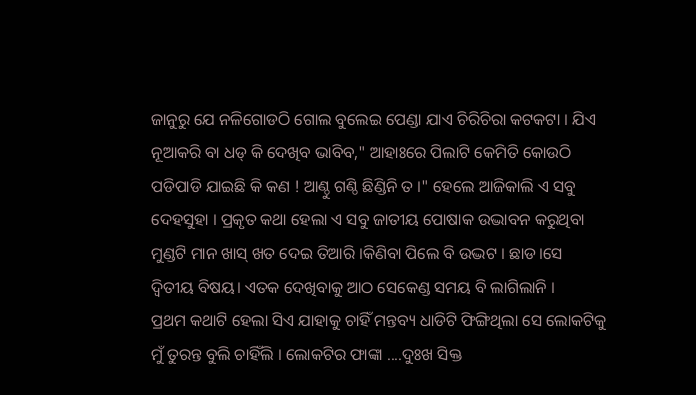ଜାନୁରୁ ଯେ ନଳିଗୋଡଠି ଗୋଲ ବୁଲେଇ ପେଣ୍ଡା ଯାଏ ଚିରିଚିରା କଟକଟା । ଯିଏ ନୂଆକରି ବା ଧଡ୍ କି ଦେଖିବ ଭାବିବ," ଆହାଃରେ ପିଲାଟି କେମିତି କୋଉଠି ପଡିପାଡି ଯାଇଛି କି କଣ ! ଆଣ୍ଠୁ ଗଣ୍ଠି ଛିଣ୍ଡିନି ତ ।" ହେଲେ ଆଜିକାଲି ଏ ସବୁ ଦେହସୁହା । ପ୍ରକୃତ କଥା ହେଲା ଏ ସବୁ ଜାତୀୟ ପୋଷାକ ଉଦ୍ଭାବନ କରୁଥିବା ମୁଣ୍ଡଟି ମାନ ଖାସ୍ ଖତ ଦେଇ ତିଆରି ।କିଣିବା ପିଲେ ବି ଉଦ୍ଭଟ । ଛାଡ।ସେ ଦ୍ବିତୀୟ ବିଷୟ। ଏତକ ଦେଖିବାକୁ ଆଠ ସେକେଣ୍ଡ ସମୟ ବି ଲାଗିଲାନି ।
ପ୍ରଥମ କଥାଟି ହେଲା ସିଏ ଯାହାକୁ ଚାହିଁ ମନ୍ତବ୍ୟ ଧାଡିଟି ଫିଙ୍ଗିଥିଲା ସେ ଲୋକଟିକୁ ମୁଁ ତୁରନ୍ତ ବୁଲି ଚାହିଁଲି । ଲୋକଟିର ଫାଙ୍କା ....ଦୁଃଖ ସିକ୍ତ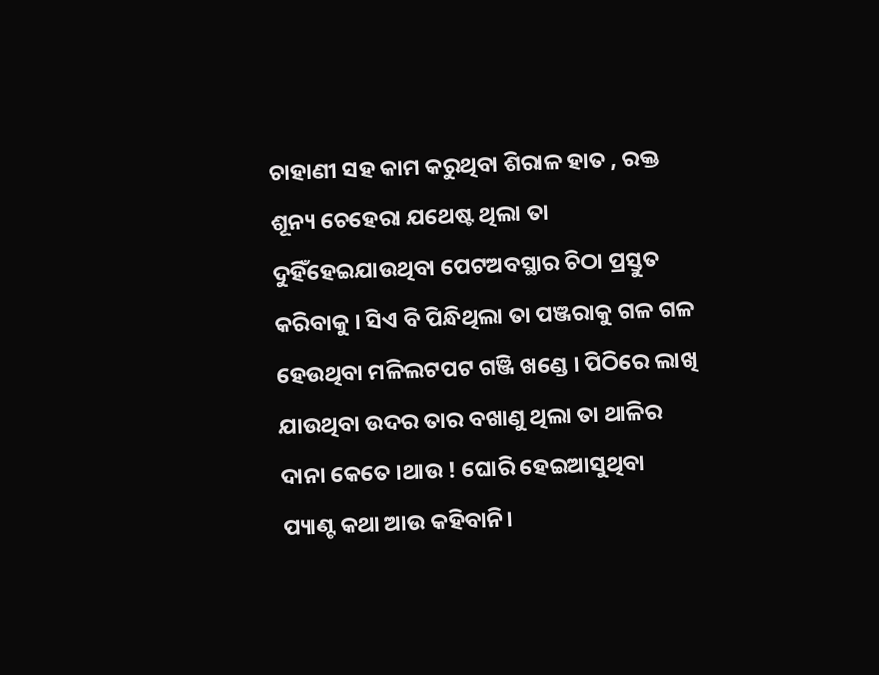ଚାହାଣୀ ସହ କାମ କରୁଥିବା ଶିରାଳ ହାତ , ରକ୍ତ ଶୂନ୍ୟ ଚେହେରା ଯଥେଷ୍ଟ ଥିଲା ତା ଦୁହିଁହେଇଯାଉଥିବା ପେଟଅବସ୍ଥାର ଚିଠା ପ୍ରସ୍ତୁତ କରିବାକୁ । ସିଏ ବି ପିନ୍ଧିଥିଲା ତା ପଞ୍ଜରାକୁ ଗଳ ଗଳ ହେଉଥିବା ମଳିଲଟପଟ ଗଞ୍ଜି ଖଣ୍ଡେ । ପିଠିରେ ଲାଖି ଯାଉଥିବା ଉଦର ତାର ବଖାଣୁ ଥିଲା ତା ଥାଳିର ଦାନା କେତେ ।ଥାଉ ! ଘୋରି ହେଇଆସୁଥିବା ପ୍ୟାଣ୍ଟ କଥା ଆଉ କହିବାନି।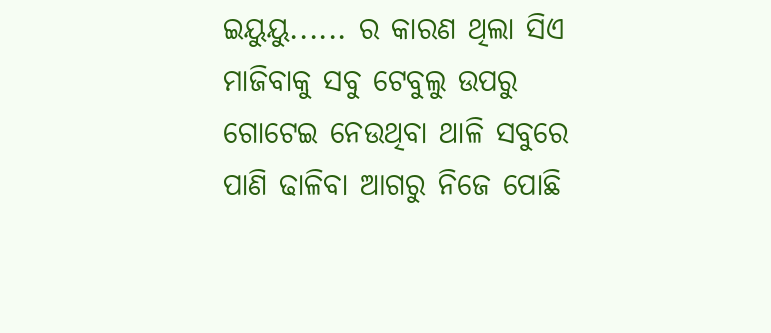ଇୟୁୟୁ...... ର କାରଣ ଥିଲା ସିଏ ମାଜିବାକୁ ସବୁ ଟେବୁଲୁ ଉପରୁ ଗୋଟେଇ ନେଉଥିବା ଥାଳି ସବୁରେ ପାଣି ଢାଳିବା ଆଗରୁ ନିଜେ ପୋଛି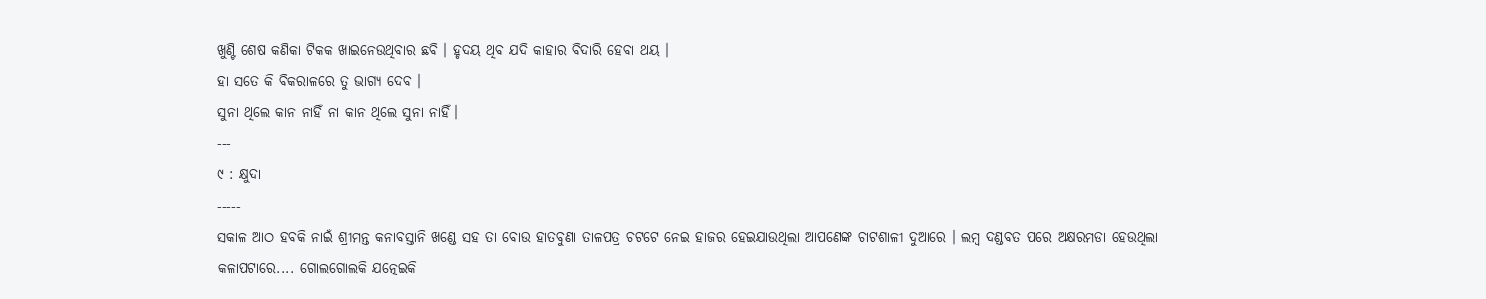ଖୁଣ୍ଟି ଶେଷ କଣିକା ଟିକକ ଖାଇନେଉଥିବାର ଛବି । ହୃଦୟ ଥିବ ଯଦି କାହାର ବିଦାରି ହେବା ଥୟ ।
ହା ସତେ କି ବିକରାଳରେ ତୁ ଭାଗ୍ୟ ଦେବ ।
ସୁନା ଥିଲେ କାନ ନାହିଁ ନା କାନ ଥିଲେ ସୁନା ନାହିଁ।
---
୯ : କ୍ଷୁଦା
-----
ସକାଳ ଆଠ ହବକି ନାଇଁ ଶ୍ରୀମନ୍ତ କନାବସ୍ତାନି ଖଣ୍ଡେ ସହ ତା ବୋଉ ହାତବୁଣା ତାଳପତ୍ର ଚଟଟେ ନେଇ ହାଜର ହେଇଯାଉଥିଲା ଆପଣେଙ୍କ ଚାଟଶାଳୀ ଦୁଆରେ । ଲମ୍ବ ଦଣ୍ଡବତ ପରେ ଅକ୍ଷରମଡା ହେଉଥିଲା କଳାପଟାରେ.... ଗୋଲଗୋଲକି ଯତ୍ନେଇକି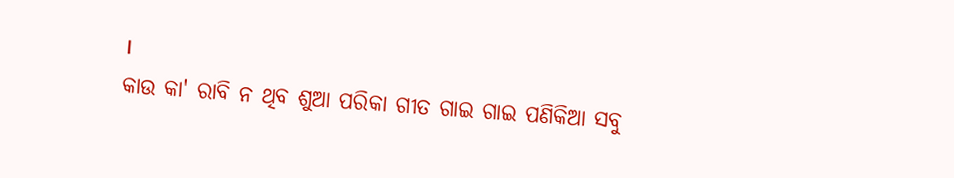।
କାଉ କା' ରାବି ନ ଥିବ ଶୁଆ ପରିକା ଗୀତ ଗାଇ ଗାଇ ପଣିକିଆ ସବୁ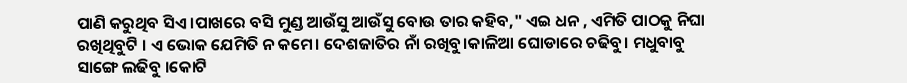ପାଣି କରୁଥିବ ସିଏ ।ପାଖରେ ବସି ମୁଣ୍ଡ ଆଉଁସୁ ଆଉଁସୁ ବୋଉ ତାର କହିବ," ଏଇ ଧନ , ଏମିତି ପାଠକୁ ନିଘା ରଖିଥିବୁଟି । ଏ ଭୋକ ଯେମିତି ନ କମେ। ଦେଶଜାତିର ନାଁ ରଖିବୁ।କାଳିଆ ଘୋଡାରେ ଚଢିବୁ। ମଧୁବାବୁ ସାଙ୍ଗେ ଲଢିବୁ ।କୋଟି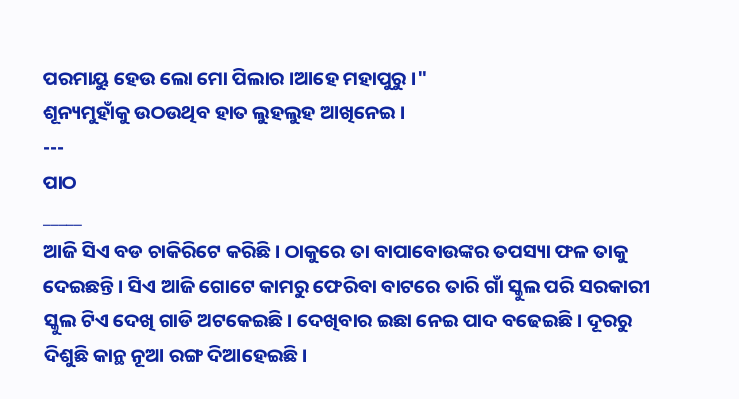ପରମାୟୁ ହେଉ ଲୋ ମୋ ପିଲାର ।ଆହେ ମହାପୁରୁ ।"
ଶୂନ୍ୟମୁହାଁକୁ ଉଠଉଥିବ ହାତ ଲୁହଲୁହ ଆଖିନେଇ ।
---
ପାଠ
_____
ଆଜି ସିଏ ବଡ ଚାକିରିଟେ କରିଛି। ଠାକୁରେ ତା ବାପାବୋଉଙ୍କର ତପସ୍ୟା ଫଳ ତାକୁ ଦେଇଛନ୍ତି । ସିଏ ଆଜି ଗୋଟେ କାମରୁ ଫେରିବା ବାଟରେ ତାରି ଗାଁ ସ୍କୁଲ ପରି ସରକାରୀ ସ୍କୁଲ ଟିଏ ଦେଖି ଗାଡି ଅଟକେଇଛି। ଦେଖିବାର ଇଛା ନେଇ ପାଦ ବଢେଇଛି। ଦୂରରୁ ଦିଶୁଛି କାନ୍ଥ ନୂଆ ରଙ୍ଗ ଦିଆହେଇଛି।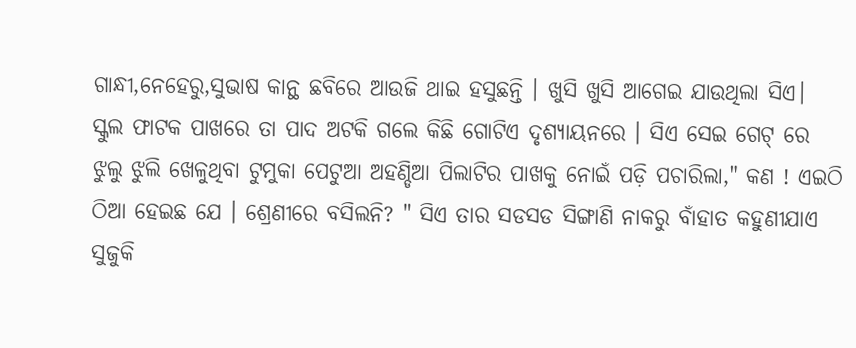ଗାନ୍ଧୀ,ନେହେରୁ,ସୁଭାଷ କାନ୍ଥ ଛବିରେ ଆଉଜି ଥାଇ ହସୁଛନ୍ତି । ଖୁସି ଖୁସି ଆଗେଇ ଯାଉଥିଲା ସିଏ।
ସ୍କୁଲ ଫାଟକ ପାଖରେ ତା ପାଦ ଅଟକି ଗଲେ କିଛି ଗୋଟିଏ ଦୃଶ୍ୟାୟନରେ । ସିଏ ସେଇ ଗେଟ୍ ରେ ଝୁଲୁ ଝୁଲି ଖେଳୁଥିବା ଟୁମୁକା ପେଟୁଆ ଅହଣ୍ଡିଆ ପିଲାଟିର ପାଖକୁ ନୋଇଁ ପଡ଼ି ପଚାରିଲା," କଣ ! ଏଇଠି ଠିଆ ହେଇଛ ଯେ । ଶ୍ରେଣୀରେ ବସିଲନି? " ସିଏ ତାର ସଡସଡ ସିଙ୍ଗାଣି ନାକରୁ ବାଁହାତ କହୁଣୀଯାଏ ସୁଜୁକି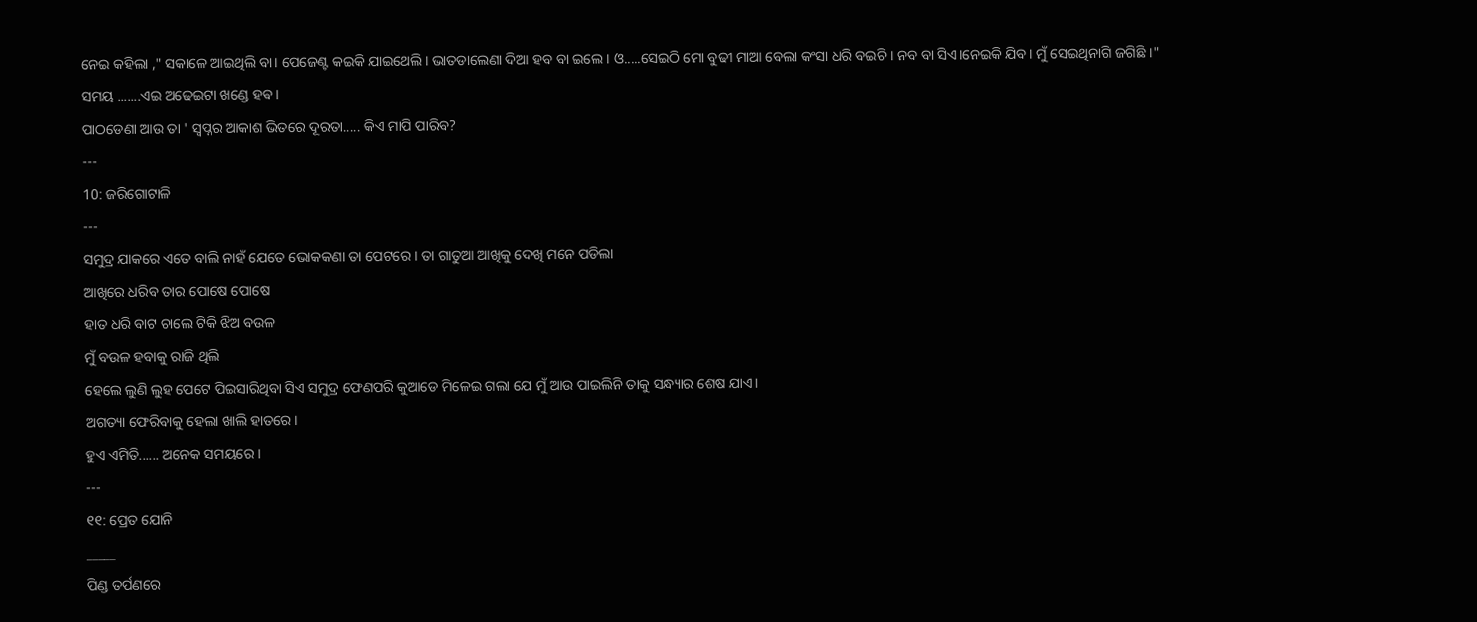ନେଇ କହିଲା ," ସକାଳେ ଆଇଥିଲି ବା। ପେଜେଣ୍ଟ କଇକି ଯାଇଥେଲି। ଭାତଡାଲେଣା ଦିଆ ହବ ବା ଇଲେ । ଓ.....ସେଇଠି ମୋ ବୁଢୀ ମାଆ ବେଲା କଂସା ଧରି ବଇଚି । ନବ ବା ସିଏ।ନେଇକି ଯିବ। ମୁଁ ସେଇଥିନାଗି ଜଗିଛି ।"
ସମୟ .......ଏଇ ଅଢେଇଟା ଖଣ୍ଡେ ହଵ ।
ପାଠଡେଣା ଆଉ ତା ' ସ୍ବପ୍ନର ଆକାଶ ଭିତରେ ଦୂରତା..... କିଏ ମାପି ପାରିବ?
---
10: ଜରିଗୋଟାଳି
---
ସମୁଦ୍ର ଯାକରେ ଏତେ ବାଲି ନାହଁ ଯେତେ ଭୋକକଣା ତା ପେଟରେ । ତା ଗାତୁଆ ଆଖିକୁ ଦେଖି ମନେ ପଡିଲା
ଆଖିରେ ଧରିବ ତାର ପୋଷେ ପୋଷେ
ହାତ ଧରି ବାଟ ଚାଲେ ଟିକି ଝିଅ ବଉଳ
ମୁଁ ବଉଳ ହବାକୁ ରାଜି ଥିଲି
ହେଲେ ଲୁଣି ଲୁହ ପେଟେ ପିଇସାରିଥିବା ସିଏ ସମୁଦ୍ର ଫେଣପରି କୁଆଡେ ମିଳେଇ ଗଲା ଯେ ମୁଁ ଆଉ ପାଇଲିନି ତାକୁ ସନ୍ଧ୍ୟାର ଶେଷ ଯାଏ।
ଅଗତ୍ୟା ଫେରିବାକୁ ହେଲା ଖାଲି ହାତରେ।
ହୁଏ ଏମିତି...... ଅନେକ ସମୟରେ ।
---
୧୧: ପ୍ରେତ ଯୋନି
_____
ପିଣ୍ଡ ତର୍ପଣରେ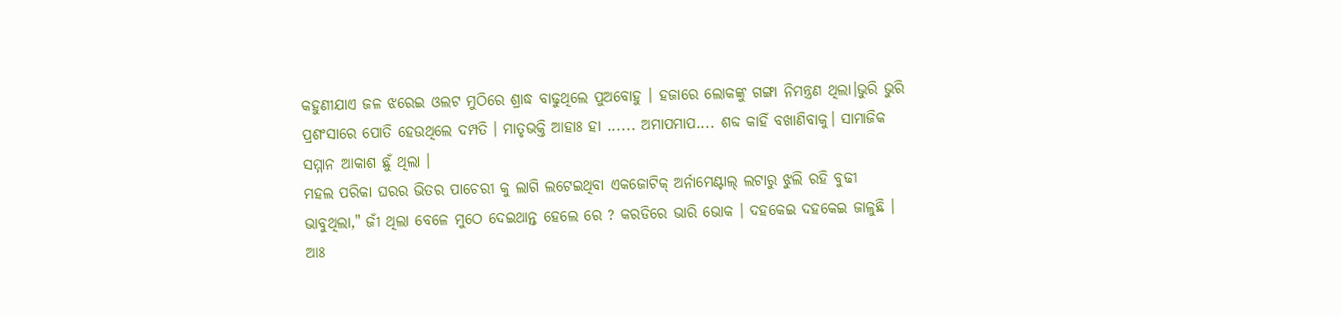କହୁଣୀଯାଏ ଜଳ ଝରେଇ ଓଲଟ ମୁଠିରେ ଶ୍ରାଦ୍ଧ ବାଢୁଥିଲେ ପୁଅବୋହୁ । ହଜାରେ ଲୋକଙ୍କୁ ଗଙ୍ଗା ନିମନ୍ତ୍ରଣ ଥିଲା।ଭୁରି ଭୁରି ପ୍ରଶଂସାରେ ପୋତି ହେଉଥିଲେ ଦମ୍ପତି । ମାତୃଭକ୍ତି ଆହାଃ ହା ...... ଅମାପମାପ.... ଶବ୍ଦ କାହିଁ ବଖାଣିବାକୁ। ସାମାଜିକ ସମ୍ମାନ ଆକାଶ ଛୁଁ ଥିଲା ।
ମହଲ ପରିକା ଘରର ଭିତର ପାଚେରୀ କୁ ଲାଗି ଲଟେଇଥିବା ଏକଜୋଟିକ୍ ଅର୍ନାମେଣ୍ଟାଲ୍ ଲଟାରୁ ଝୁଲି ରହି ବୁଢୀ ଭାବୁଥିଲା," ଜୀଁ ଥିଲା ବେଳେ ମୁଠେ ଦେଇଥାନ୍ତ ହେଲେ ରେ ? କରଡିରେ ଭାରି ଭୋକ । ଦହକେଇ ଦହକେଇ ଜାଳୁଛି । ଆଃ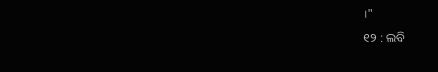।"
୧୨ : ଲବି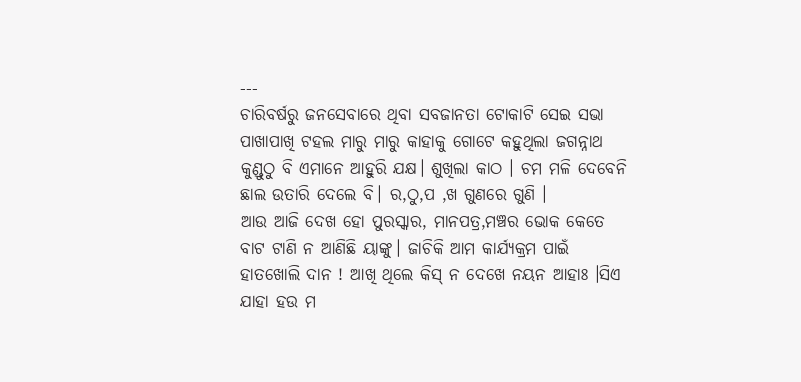---
ଚାରିବର୍ଷରୁ ଜନସେବାରେ ଥିବା ସବଜାନତା ଟୋକାଟି ସେଇ ସଭା ପାଖାପାଖି ଟହଲ ମାରୁ ମାରୁ କାହାକୁ ଗୋଟେ କହୁଥିଲା ଜଗନ୍ନାଥ କୁଣ୍ଡୁଠୁ ବି ଏମାନେ ଆହୁରି ଯକ୍ଷ। ଶୁଖିଲା କାଠ । ଚମ ମଳି ଦେବେନି ଛାଲ ଉତାରି ଦେଲେ ବି। ର,ଠୁ,ପ ,ଖ ଗୁଣରେ ଗୁଣି ।
ଆଉ ଆଜି ଦେଖ ହୋ ପୁରସ୍କାର, ମାନପତ୍ର,ମଞ୍ଚର ଭୋକ କେତେ ବାଟ ଟାଣି ନ ଆଣିଛି ୟାଙ୍କୁ। ଜାଚିକି ଆମ କାର୍ଯ୍ୟକ୍ରମ ପାଇଁ ହାତଖୋଲି ଦାନ ! ଆଖି ଥିଲେ କିସ୍ ନ ଦେଖେ ନୟନ ଆହାଃ ।ସିଏ ଯାହା ହଉ ମ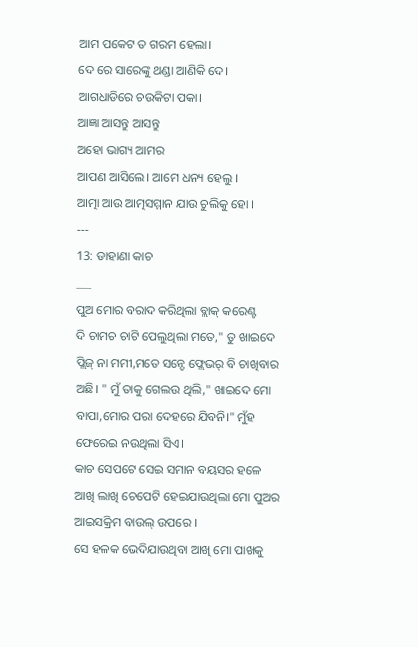ଆମ ପକେଟ ତ ଗରମ ହେଲା।
ଦେ ରେ ସାରେଙ୍କୁ ଥଣ୍ଡା ଆଣିକି ଦେ। ଆଗଧାଡିରେ ଚଉକିଟା ପକା।
ଆଜ୍ଞା ଆସନ୍ତୁ ଆସନ୍ତୁ
ଅହୋ ଭାଗ୍ୟ ଆମର
ଆପଣ ଆସିଲେ। ଆମେ ଧନ୍ୟ ହେଲୁ ।
ଆତ୍ମା ଆଉ ଆତ୍ମସମ୍ମାନ ଯାଉ ଚୁଲିକୁ ହୋ ।
---
13: ଡାହାଣା କାଚ
___
ପୁଅ ମୋର ବରାଦ କରିଥିଲା ବ୍ଲାକ୍ କରେଣ୍ଟ
ଦି ଚାମଚ ଚାଟି ପେଲୁଥିଲା ମତେ," ତୁ ଖାଇଦେ ପ୍ଲିଜ୍ ନା ମମୀ,ମତେ ସନ୍ଡେ ଫ୍ଲେଭର୍ ବି ଚାଖିବାର ଅଛି। " ମୁଁ ତାକୁ ଗେଲଉ ଥିଲି," ଖାଇଦେ ମୋ ବାପା,ମୋର ପରା ଦେହରେ ଯିବନି।" ମୁଁହ ଫେରେଇ ନଉଥିଲା ସିଏ।
କାଚ ସେପଟେ ସେଇ ସମାନ ବୟସର ହଳେ ଆଖି ଲାଖି ଚେପେଟି ହେଇଯାଉଥିଲା ମୋ ପୁଅର ଆଇସକ୍ରିମ ବାଉଲ୍ ଉପରେ ।
ସେ ହଳକ ଭେଦିଯାଉଥିବା ଆଖି ମୋ ପାଖକୁ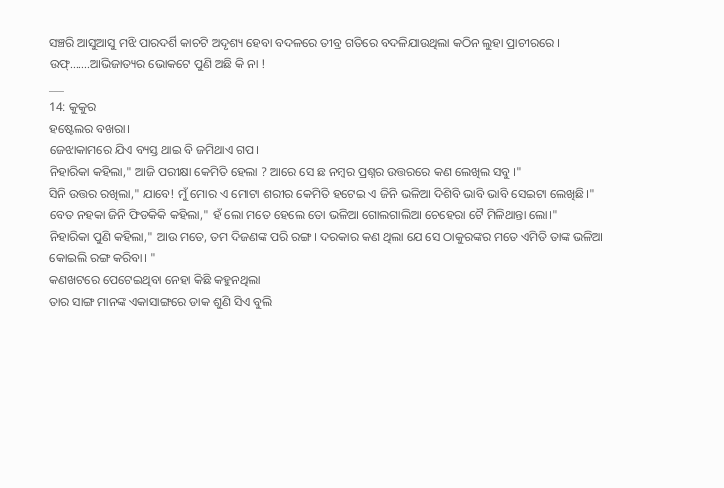ସଞ୍ଚରି ଆସୁଆସୁ ମଝି ପାରଦର୍ଶି କାଚଟି ଅଦୃଶ୍ୟ ହେବା ବଦଳରେ ତୀବ୍ର ଗତିରେ ବଦଳିଯାଉଥିଲା କଠିନ ଲୁହା ପ୍ରାଚୀରରେ ।
ଉଫ୍.......ଆଭିଜାତ୍ୟର ଭୋକଟେ ପୁଣି ଅଛି କି ନା !
___
14: କୁକୁର
ହଷ୍ଟେଲର ବଖରା।
ଜେଝାକାମରେ ଯିଏ ବ୍ୟସ୍ତ ଥାଇ ବି ଜମିଥାଏ ଗପ।
ନିହାରିକା କହିଲା," ଆଜି ପରୀକ୍ଷା କେମିତି ହେଲା ? ଆରେ ସେ ଛ ନମ୍ବର ପ୍ରଶ୍ନର ଉତ୍ତରରେ କଣ ଲେଖିଲ ସବୁ ।"
ସିନି ଉତ୍ତର ରଖିଲା," ଯାବେ! ମୁଁ ମୋର ଏ ମୋଟା ଶରୀର କେମିତି ହଟେଇ ଏ ଜିନି ଭଳିଆ ଦିଶିବି ଭାବି ଭାବି ସେଇଟା ଲେଖିଛି।"
ବେତ ନହକା ଜିନି ଫିଡକିକି କହିଲା," ହଁ ଲୋ ମତେ ହେଲେ ତୋ ଭଳିଆ ଗୋଲଗାଲିଆ ଚେହେରା ଟୈ ମିଳିଥାନ୍ତା ଲୋ।"
ନିହାରିକା ପୁଣି କହିଲା," ଆଉ ମତେ, ତମ ଦିଜଣଙ୍କ ପରି ରଙ୍ଗ। ଦରକାର କଣ ଥିଲା ଯେ ସେ ଠାକୁରଙ୍କର ମତେ ଏମିତି ତାଙ୍କ ଭଳିଆ କୋଇଲି ରଙ୍ଗ କରିବା। "
କଣଖଟରେ ପେଟେଇଥିବା ନେହା କିଛି କହୁନଥିଲା
ତାର ସାଙ୍ଗ ମାନଙ୍କ ଏକାସାଙ୍ଗରେ ଡାକ ଶୁଣି ସିଏ ବୁଲି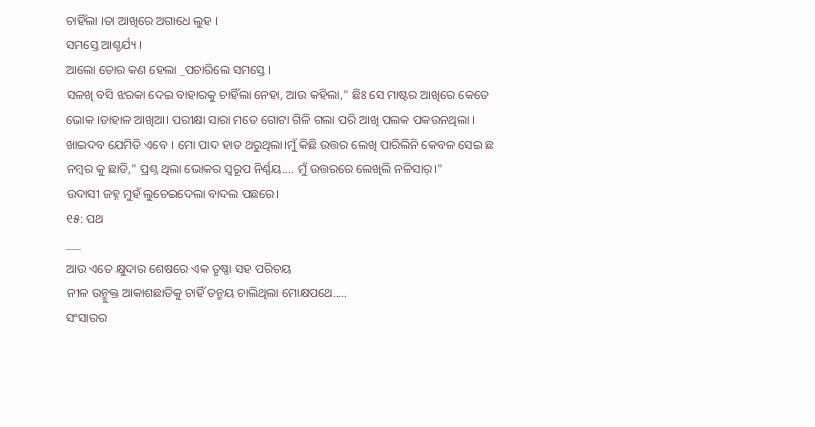ଚାହିଁଲା ।ତା ଆଖିରେ ଅଗାଧେ ଲୁହ ।
ସମସ୍ତେ ଆଶ୍ଚର୍ଯ୍ୟ ।
ଆଲୋ ତୋର କଣ ହେଲା _ପଚାରିଲେ ସମସ୍ତେ ।
ସଳଖି ବସି ଝରକା ଦେଇ ବାହାରକୁ ଚାହିଁଲା ନେହା, ଆଉ କହିଲା," ଛିଃ ସେ ମାଷ୍ଟର ଆଖିରେ କେତେ ଭୋକ ।ଡାହାଳ ଆଖିଆ। ପରୀକ୍ଷା ସାରା ମତେ ଗୋଟା ଗିଳି ଗଲା ପରି ଆଖି ପଲକ ପକଉନଥିଲା । ଖାଇଦବ ଯେମିତି ଏବେ । ମୋ ପାଦ ହାତ ଥରୁଥିଲା।ମୁଁ କିଛି ଉତ୍ତର ଲେଖି ପାରିଲିନି କେବଳ ସେଇ ଛ ନମ୍ବର କୁ ଛାଡି," ପ୍ରଶ୍ନ ଥିଲା ଭୋକର ସ୍ବରୂପ ନିର୍ଣ୍ଣୟ.... ମୁଁ ଉତ୍ତରରେ ଲେଖିଲି ନଳିସାର୍।"
ଉଦାସୀ ଜହ୍ନ ମୁହଁ ଲୁଚେଇଦେଲା ବାଦଲ ପଛରେ।
୧୫: ପଥ
___
ଆଉ ଏତେ କ୍ଷୁଦାର ଶେଷରେ ଏକ ତୃଷ୍ଣା ସହ ପରିଚୟ
ନୀଳ ଉନ୍ମୁକ୍ତ ଆକାଶଛାତିକୁ ଚାହିଁ ତନ୍ମୟ ଚାଲିଥିଲା ମୋକ୍ଷପଥେ.....
ସଂସାରର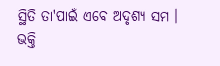ସ୍ଥିତି ତା'ପାଇଁ ଏବେ ଅଦୃଶ୍ୟ ସମ ।
ଭକ୍ତି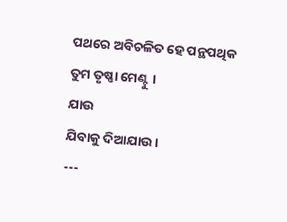ପଥରେ ଅବିଚଳିତ ହେ ପନ୍ଥପଥିକ
ତୁମ ତୃଷ୍ଣା ମେଣ୍ଟୁ ।
ଯାଉ
ଯିବାକୁ ଦିଆଯାଉ ।
---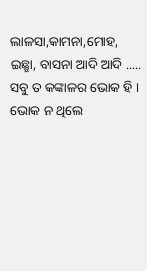ଲାଳସା,କାମନା,ମୋହ, ଇଛ୍ଛା, ବାସନା ଆଦି ଆଦି .....
ସବୁ ତ କଙ୍କାଳର ଭୋକ ହି ।
ଭୋକ ନ ଥିଲେ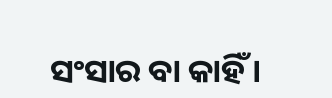ସଂସାର ବା କାହିଁ ।